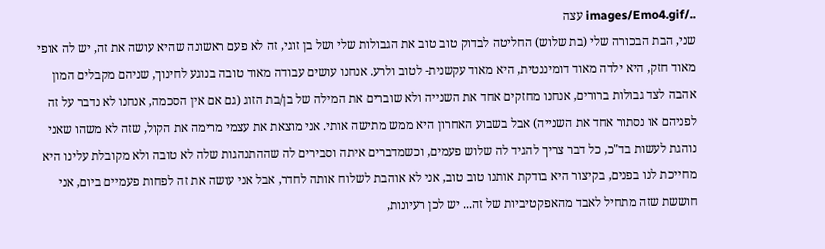../images/Emo4.gif עצה
שני, הבת הבכורה שלי (בת שלוש) החליטה לבדוק טוב טוב את הגבולות שלי ושל בן זוגי, זה לא פעם ראשונה שהיא עושה את זה, יש לה אופי מאוד חזק, היא ילדה מאוד דומיננטית, היא מאוד עקשנית- לטוב ולרע. אנחנו עושים עבודה מאוד טובה בנוגע לחינוך, שניהם מקבלים המון אהבה לצד גבולות ברורים, אנחנו מחזקים אחד את השנייה ולא שוברים את המילה של בן/בת הזוג (גם אם אין הסכמה, אנחנו לא נדבר על זה לפניהם או נסתור אחד את השנייה) אבל בשבוע האחרון היא ממש מתישה אותי. אני מוצאת את עצמי מרימה את הקול, שזה לא משהו שאני נוהגת לעשות בד"כ, כל דבר צריך להגיד לה שלוש פעמים, וכשמדברים איתה וסבירים לה שההתנהגות שלה לא טובה ולא מקובלת עלינו היא מחייכת לנו בפנים, בקיצור היא בודקת אותנו טוב טוב, אני לא אוהבת לשלוח אותה לחדר, אבל אני עושה את זה לפחות פעמיים ביום, אני חוששת שזה מתחיל לאבד מהאפקטיביות של זה... יש לכן רעיונות,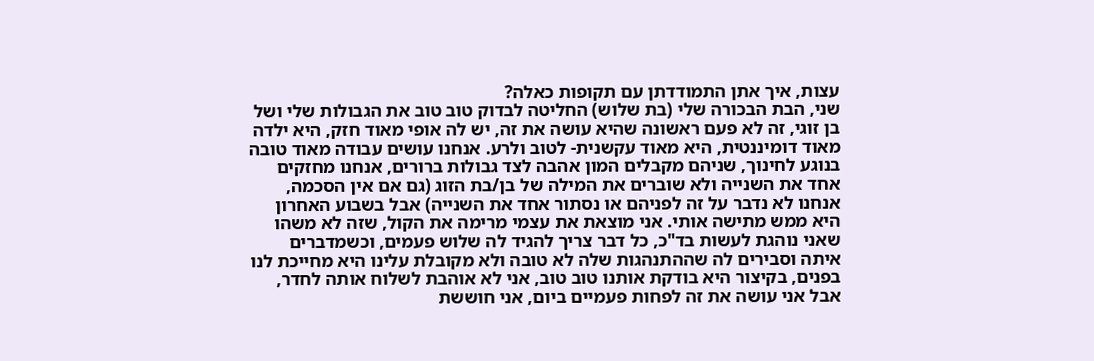עצות, איך אתן התמודדתן עם תקופות כאלה?
שני, הבת הבכורה שלי (בת שלוש) החליטה לבדוק טוב טוב את הגבולות שלי ושל בן זוגי, זה לא פעם ראשונה שהיא עושה את זה, יש לה אופי מאוד חזק, היא ילדה מאוד דומיננטית, היא מאוד עקשנית- לטוב ולרע. אנחנו עושים עבודה מאוד טובה בנוגע לחינוך, שניהם מקבלים המון אהבה לצד גבולות ברורים, אנחנו מחזקים אחד את השנייה ולא שוברים את המילה של בן/בת הזוג (גם אם אין הסכמה, אנחנו לא נדבר על זה לפניהם או נסתור אחד את השנייה) אבל בשבוע האחרון היא ממש מתישה אותי. אני מוצאת את עצמי מרימה את הקול, שזה לא משהו שאני נוהגת לעשות בד"כ, כל דבר צריך להגיד לה שלוש פעמים, וכשמדברים איתה וסבירים לה שההתנהגות שלה לא טובה ולא מקובלת עלינו היא מחייכת לנו בפנים, בקיצור היא בודקת אותנו טוב טוב, אני לא אוהבת לשלוח אותה לחדר, אבל אני עושה את זה לפחות פעמיים ביום, אני חוששת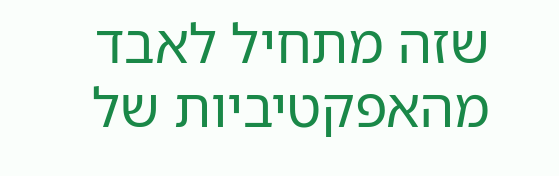שזה מתחיל לאבד מהאפקטיביות של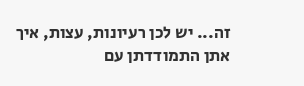זה... יש לכן רעיונות, עצות, איך אתן התמודדתן עם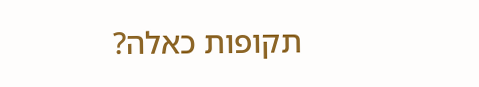תקופות כאלה?